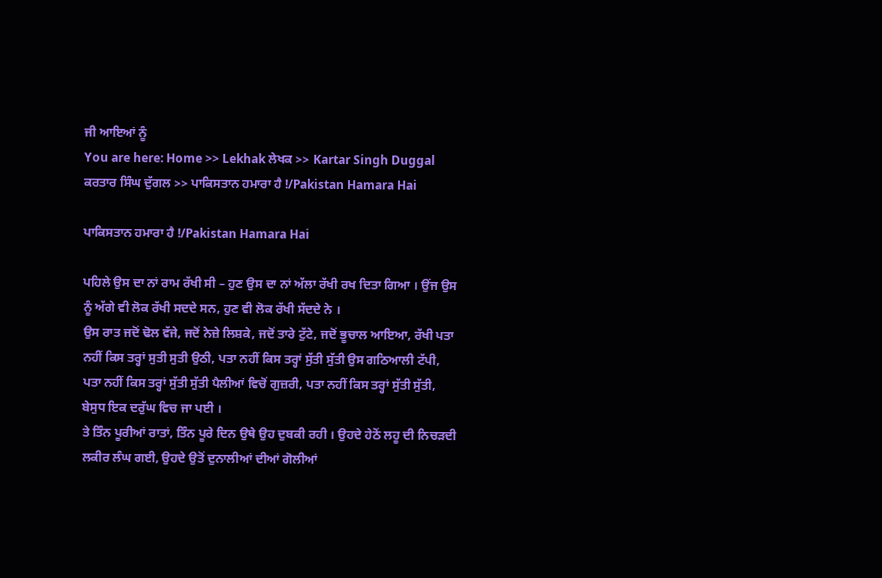ਜੀ ਆਇਆਂ ਨੂੰ
You are here: Home >> Lekhak ਲੇਖਕ >> Kartar Singh Duggal ਕਰਤਾਰ ਸਿੰਘ ਦੁੱਗਲ >> ਪਾਕਿਸਤਾਨ ਹਮਾਰਾ ਹੈ !/Pakistan Hamara Hai

ਪਾਕਿਸਤਾਨ ਹਮਾਰਾ ਹੈ !/Pakistan Hamara Hai

ਪਹਿਲੇ ਉਸ ਦਾ ਨਾਂ ਰਾਮ ਰੱਖੀ ਸੀ – ਹੁਣ ਉਸ ਦਾ ਨਾਂ ਅੱਲਾ ਰੱਖੀ ਰਖ ਦਿਤਾ ਗਿਆ । ਉਂਜ ਉਸ ਨੂੰ ਅੱਗੇ ਵੀ ਲੋਕ ਰੱਖੀ ਸਦਦੇ ਸਨ, ਹੁਣ ਵੀ ਲੋਕ ਰੱਖੀ ਸੱਦਦੇ ਨੇ ।
ਉਸ ਰਾਤ ਜਦੋਂ ਢੋਲ ਵੱਜੇ, ਜਦੋਂ ਨੇਜ਼ੇ ਲਿਸ਼ਕੇ, ਜਦੋਂ ਤਾਰੇ ਟੁੱਟੇ, ਜਦੋਂ ਭੂਚਾਲ ਆਇਆ, ਰੱਖੀ ਪਤਾ ਨਹੀਂ ਕਿਸ ਤਰ੍ਹਾਂ ਸੁਤੀ ਸੁਤੀ ਉਠੀ, ਪਤਾ ਨਹੀਂ ਕਿਸ ਤਰ੍ਹਾਂ ਸੁੱਤੀ ਸੁੱਤੀ ਉਸ ਗਠਿਆਲੀ ਟੱਪੀ, ਪਤਾ ਨਹੀਂ ਕਿਸ ਤਰ੍ਹਾਂ ਸੁੱਤੀ ਸੁੱਤੀ ਪੈਲੀਆਂ ਵਿਚੋਂ ਗੁਜ਼ਰੀ, ਪਤਾ ਨਹੀਂ ਕਿਸ ਤਰ੍ਹਾਂ ਸੁੱਤੀ ਸੁੱਤੀ, ਬੇਸੁਧ ਇਕ ਦਰੁੱਘ ਵਿਚ ਜਾ ਪਈ ।
ਤੇ ਤਿੰਨ ਪੂਰੀਆਂ ਰਾਤਾਂ, ਤਿੰਨ ਪੂਰੇ ਦਿਨ ਉਥੇ ਉਹ ਦੁਬਕੀ ਰਹੀ । ਉਹਦੇ ਹੇਠੋਂ ਲਹੂ ਦੀ ਨਿਚੜਦੀ ਲਕੀਰ ਲੰਘ ਗਈ, ਉਹਦੇ ਉਤੋਂ ਦੁਨਾਲੀਆਂ ਦੀਆਂ ਗੋਲੀਆਂ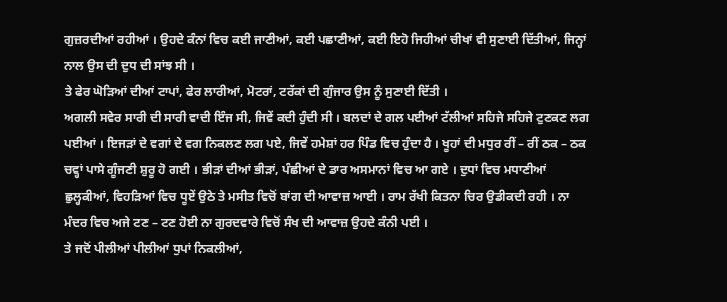ਗੁਜ਼ਰਦੀਆਂ ਰਹੀਆਂ । ਉਹਦੇ ਕੰਨਾਂ ਵਿਚ ਕਈ ਜਾਣੀਆਂ, ਕਈ ਪਛਾਣੀਆਂ, ਕਈ ਇਹੋ ਜਿਹੀਆਂ ਚੀਖਾਂ ਵੀ ਸੁਣਾਈ ਦਿੱਤੀਆਂ, ਜਿਨ੍ਹਾਂ ਨਾਲ ਉਸ ਦੀ ਦੁਧ ਦੀ ਸਾਂਝ ਸੀ ।
ਤੇ ਫੇਰ ਘੋੜਿਆਂ ਦੀਆਂ ਟਾਪਾਂ, ਫੇਰ ਲਾਰੀਆਂ, ਮੋਟਰਾਂ, ਟਰੱਕਾਂ ਦੀ ਗੁੰਜਾਰ ਉਸ ਨੂੰ ਸੁਣਾਈ ਦਿੱਤੀ ।
ਅਗਲੀ ਸਵੇਰ ਸਾਰੀ ਦੀ ਸਾਰੀ ਵਾਦੀ ਇੰਜ ਸੀ, ਜਿਵੇਂ ਕਦੀ ਹੁੰਦੀ ਸੀ । ਬਲਦਾਂ ਦੇ ਗਲ ਪਈਆਂ ਟੱਲੀਆਂ ਸਹਿਜੇ ਸਹਿਜੇ ਟੁਣਕਣ ਲਗ ਪਈਆਂ । ਇਜੜਾਂ ਦੇ ਵਗਾਂ ਦੇ ਵਗ ਨਿਕਲਣ ਲਗ ਪਏ, ਜਿਵੇਂ ਹਮੇਸ਼ਾਂ ਹਰ ਪਿੰਡ ਵਿਚ ਹੁੰਦਾ ਹੈ । ਖੂਹਾਂ ਦੀ ਮਧੁਰ ਰੀਂ – ਰੀਂ ਠਕ – ਠਕ ਚਵ੍ਹਾਂ ਪਾਸੇ ਗੂੰਜਣੀ ਸ਼ੁਰੂ ਹੋ ਗਈ । ਭੀੜਾਂ ਦੀਆਂ ਭੀੜਾਂ, ਪੰਛੀਆਂ ਦੇ ਡਾਰ ਅਸਮਾਨਾਂ ਵਿਚ ਆ ਗਏ । ਦੁਧਾਂ ਵਿਚ ਮਧਾਣੀਆਂ ਛੁਲ੍ਹਕੀਆਂ, ਵਿਹੜਿਆਂ ਵਿਚ ਧੂਏਂ ਉਠੇ ਤੇ ਮਸੀਤ ਵਿਚੋਂ ਬਾਂਗ ਦੀ ਆਵਾਜ਼ ਆਈ । ਰਾਮ ਰੱਖੀ ਕਿਤਨਾ ਚਿਰ ਉਡੀਕਦੀ ਰਹੀ । ਨਾ ਮੰਦਰ ਵਿਚ ਅਜੇ ਟਣ – ਟਣ ਹੋਈ ਨਾ ਗੁਰਦਵਾਰੇ ਵਿਚੋਂ ਸੰਖ ਦੀ ਆਵਾਜ਼ ਉਹਦੇ ਕੰਨੀ ਪਈ ।
ਤੇ ਜਦੋਂ ਪੀਲੀਆਂ ਪੀਲੀਆਂ ਧੁਪਾਂ ਨਿਕਲੀਆਂ,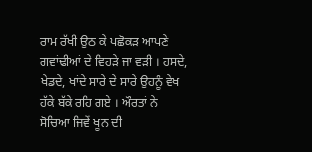ਰਾਮ ਰੱਖੀ ਉਠ ਕੇ ਪਛੋਕੜ ਆਪਣੇ ਗਵਾਂਢੀਆਂ ਦੇ ਵਿਹੜੇ ਜਾ ਵੜੀ । ਹਸਦੇ, ਖੇਡਦੇ, ਖਾਂਦੇ ਸਾਰੇ ਦੇ ਸਾਰੇ ਉਹਨੂੰ ਵੇਖ ਹੱਕੇ ਬੱਕੇ ਰਹਿ ਗਏ । ਔਰਤਾਂ ਨੇ ਸੋਚਿਆ ਜਿਵੇਂ ਖੂਨ ਦੀ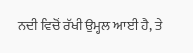ਨਦੀ ਵਿਚੋਂ ਰੱਖੀ ਉਮ੍ਹਲ ਆਈ ਹੈ, ਤੇ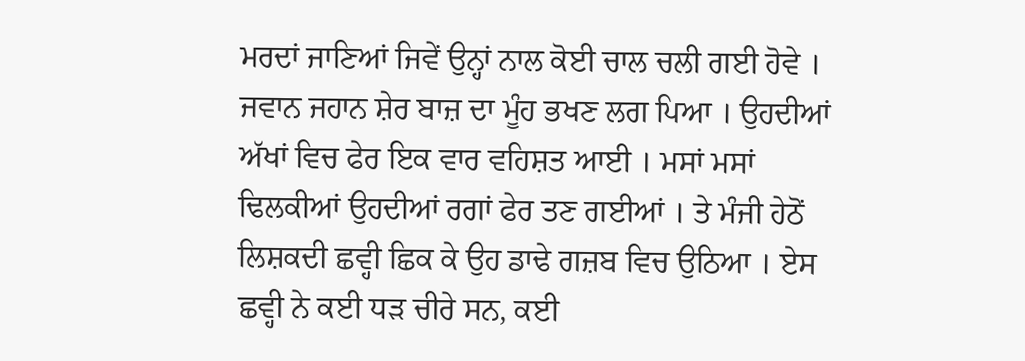ਮਰਦਾਂ ਜਾਣਿਆਂ ਜਿਵੇਂ ਉਨ੍ਹਾਂ ਨਾਲ ਕੋਈ ਚਾਲ ਚਲੀ ਗਈ ਹੋਵੇ । ਜਵਾਨ ਜਹਾਨ ਸ਼ੇਰ ਬਾਜ਼ ਦਾ ਮੂੰਹ ਭਖਣ ਲਗ ਪਿਆ । ਉਹਦੀਆਂ ਅੱਖਾਂ ਵਿਚ ਫੇਰ ਇਕ ਵਾਰ ਵਹਿਸ਼ਤ ਆਈ । ਮਸਾਂ ਮਸਾਂ ਢਿਲਕੀਆਂ ਉਹਦੀਆਂ ਰਗਾਂ ਫੇਰ ਤਣ ਗਈਆਂ । ਤੇ ਮੰਜੀ ਹੇਠੋਂ ਲਿਸ਼ਕਦੀ ਛਵ੍ਹੀ ਛਿਕ ਕੇ ਉਹ ਡਾਢੇ ਗਜ਼ਬ ਵਿਚ ਉਠਿਆ । ਏਸ ਛਵ੍ਹੀ ਨੇ ਕਈ ਧੜ ਚੀਰੇ ਸਨ, ਕਈ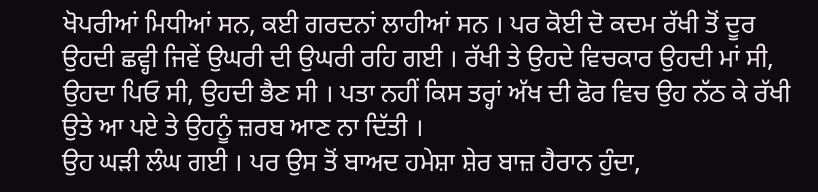ਖੋਪਰੀਆਂ ਮਿਧੀਆਂ ਸਨ, ਕਈ ਗਰਦਨਾਂ ਲਾਹੀਆਂ ਸਨ । ਪਰ ਕੋਈ ਦੋ ਕਦਮ ਰੱਖੀ ਤੋਂ ਦੂਰ ਉਹਦੀ ਛਵ੍ਹੀ ਜਿਵੇਂ ਉਘਰੀ ਦੀ ਉਘਰੀ ਰਹਿ ਗਈ । ਰੱਖੀ ਤੇ ਉਹਦੇ ਵਿਚਕਾਰ ਉਹਦੀ ਮਾਂ ਸੀ, ਉਹਦਾ ਪਿਓ ਸੀ, ਉਹਦੀ ਭੈਣ ਸੀ । ਪਤਾ ਨਹੀਂ ਕਿਸ ਤਰ੍ਹਾਂ ਅੱਖ ਦੀ ਫੋਰ ਵਿਚ ਉਹ ਨੱਠ ਕੇ ਰੱਖੀ ਉਤੇ ਆ ਪਏ ਤੇ ਉਹਨੂੰ ਜ਼ਰਬ ਆਣ ਨਾ ਦਿੱਤੀ ।
ਉਹ ਘੜੀ ਲੰਘ ਗਈ । ਪਰ ਉਸ ਤੋਂ ਬਾਅਦ ਹਮੇਸ਼ਾ ਸ਼ੇਰ ਬਾਜ਼ ਹੈਰਾਨ ਹੁੰਦਾ,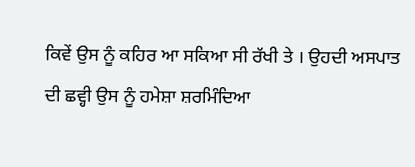ਕਿਵੇਂ ਉਸ ਨੂੰ ਕਹਿਰ ਆ ਸਕਿਆ ਸੀ ਰੱਖੀ ਤੇ । ਉਹਦੀ ਅਸਪਾਤ ਦੀ ਛਵ੍ਹੀ ਉਸ ਨੂੰ ਹਮੇਸ਼ਾ ਸ਼ਰਮਿੰਦਿਆ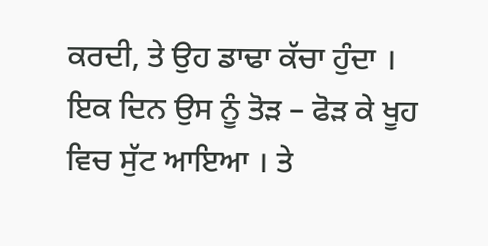ਕਰਦੀ, ਤੇ ਉਹ ਡਾਢਾ ਕੱਚਾ ਹੁੰਦਾ । ਇਕ ਦਿਨ ਉਸ ਨੂੰ ਤੋੜ – ਫੋੜ ਕੇ ਖੂਹ ਵਿਚ ਸੁੱਟ ਆਇਆ । ਤੇ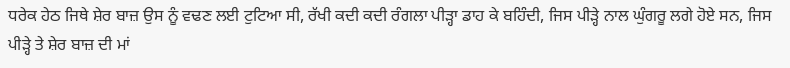ਧਰੇਕ ਹੇਠ ਜਿਥੇ ਸ਼ੇਰ ਬਾਜ਼ ਉਸ ਨੂੰ ਵਢਣ ਲਈ ਟੁਟਿਆ ਸੀ, ਰੱਖੀ ਕਦੀ ਕਦੀ ਰੰਗਲਾ ਪੀੜ੍ਹਾ ਡਾਹ ਕੇ ਬਹਿੰਦੀ, ਜਿਸ ਪੀੜ੍ਹੇ ਨਾਲ ਘੁੰਗਰੂ ਲਗੇ ਹੋਏ ਸਨ, ਜਿਸ ਪੀੜ੍ਹੇ ਤੇ ਸ਼ੇਰ ਬਾਜ਼ ਦੀ ਮਾਂ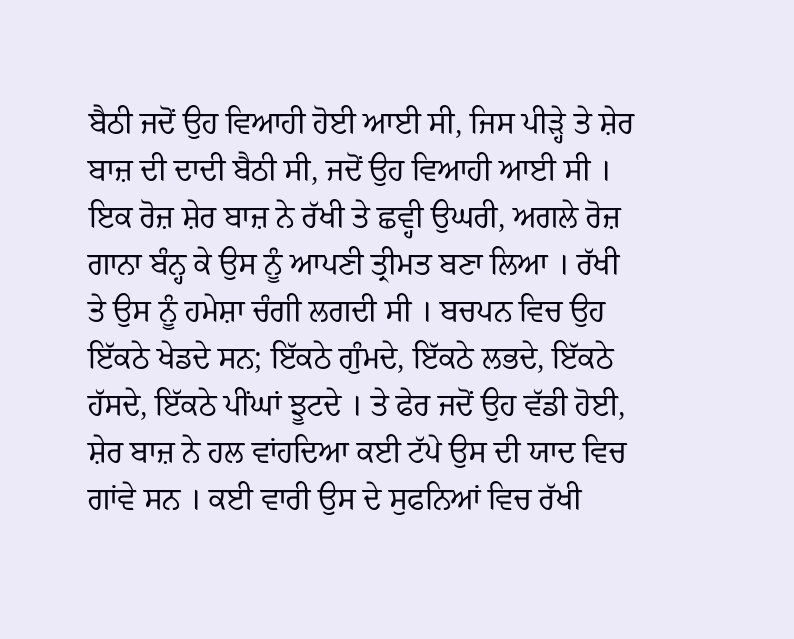ਬੈਠੀ ਜਦੋਂ ਉਹ ਵਿਆਹੀ ਹੋਈ ਆਈ ਸੀ, ਜਿਸ ਪੀੜ੍ਹੇ ਤੇ ਸ਼ੇਰ ਬਾਜ਼ ਦੀ ਦਾਦੀ ਬੈਠੀ ਸੀ, ਜਦੋਂ ਉਹ ਵਿਆਹੀ ਆਈ ਸੀ ।
ਇਕ ਰੋਜ਼ ਸ਼ੇਰ ਬਾਜ਼ ਨੇ ਰੱਖੀ ਤੇ ਛਵ੍ਹੀ ਉਘਰੀ, ਅਗਲੇ ਰੋਜ਼ ਗਾਨਾ ਬੰਨ੍ਹ ਕੇ ਉਸ ਨੂੰ ਆਪਣੀ ਤ੍ਰੀਮਤ ਬਣਾ ਲਿਆ । ਰੱਖੀ ਤੇ ਉਸ ਨੂੰ ਹਮੇਸ਼ਾ ਚੰਗੀ ਲਗਦੀ ਸੀ । ਬਚਪਨ ਵਿਚ ਉਹ ਇੱਕਠੇ ਖੇਡਦੇ ਸਨ; ਇੱਕਠੇ ਗੁੰਮਦੇ, ਇੱਕਠੇ ਲਭਦੇ, ਇੱਕਠੇ ਹੱਸਦੇ, ਇੱਕਠੇ ਪੀਂਘਾਂ ਝੂਟਦੇ । ਤੇ ਫੇਰ ਜਦੋਂ ਉਹ ਵੱਡੀ ਹੋਈ, ਸ਼ੇਰ ਬਾਜ਼ ਨੇ ਹਲ ਵਾਂਹਦਿਆ ਕਈ ਟੱਪੇ ਉਸ ਦੀ ਯਾਦ ਵਿਚ ਗਾਂਵੇ ਸਨ । ਕਈ ਵਾਰੀ ਉਸ ਦੇ ਸੁਫਨਿਆਂ ਵਿਚ ਰੱਖੀ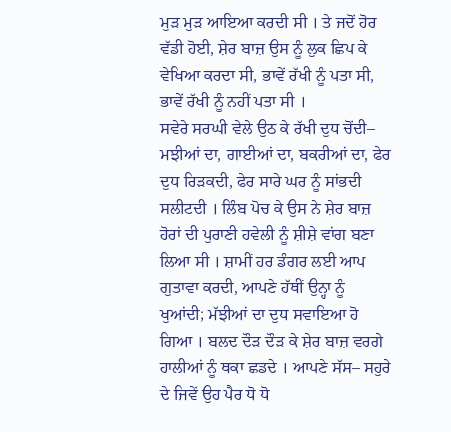ਮੁੜ ਮੁੜ ਆਇਆ ਕਰਦੀ ਸੀ । ਤੇ ਜਦੋਂ ਹੋਰ ਵੱਡੀ ਹੋਈ, ਸ਼ੇਰ ਬਾਜ਼ ਉਸ ਨੂੰ ਲੁਕ ਛਿਪ ਕੇ ਵੇਖਿਆ ਕਰਦਾ ਸੀ, ਭਾਵੇਂ ਰੱਖੀ ਨੂੰ ਪਤਾ ਸੀ, ਭਾਵੇਂ ਰੱਖੀ ਨੂੰ ਨਹੀਂ ਪਤਾ ਸੀ ।
ਸਵੇਰੇ ਸਰਘੀ ਵੇਲੇ ਉਠ ਕੇ ਰੱਖੀ ਦੁਧ ਚੋਂਦੀ– ਮਝੀਆਂ ਦਾ, ਗਾਈਆਂ ਦਾ, ਬਕਰੀਆਂ ਦਾ, ਫੇਰ ਦੁਧ ਰਿੜਕਦੀ, ਫੇਰ ਸਾਰੇ ਘਰ ਨੂੰ ਸਾਂਭਦੀ ਸਲੀਟਦੀ । ਲਿੰਬ ਪੋਚ ਕੇ ਉਸ ਨੇ ਸ਼ੇਰ ਬਾਜ਼ ਹੋਰਾਂ ਦੀ ਪੁਰਾਣੀ ਹਵੇਲੀ ਨੂੰ ਸ਼ੀਸ਼ੇ ਵਾਂਗ ਬਣਾ ਲਿਆ ਸੀ । ਸ਼ਾਮੀਂ ਹਰ ਡੰਗਰ ਲਈ ਆਪ ਗੁਤਾਵਾ ਕਰਦੀ, ਆਪਣੇ ਹੱਥੀਂ ਉਨ੍ਹਾ ਨੂੰ ਖੁਆਂਦੀ; ਮੱਝੀਆਂ ਦਾ ਦੁਧ ਸਵਾਇਆ ਹੋ ਗਿਆ । ਬਲਦ ਦੌੜ ਦੌੜ ਕੇ ਸ਼ੇਰ ਬਾਜ਼ ਵਰਗੇ ਹਾਲੀਆਂ ਨੂੰ ਥਕਾ ਛਡਦੇ । ਆਪਣੇ ਸੱਸ– ਸਹੁਰੇ ਦੇ ਜਿਵੇਂ ਉਹ ਪੈਰ ਧੋ ਧੋ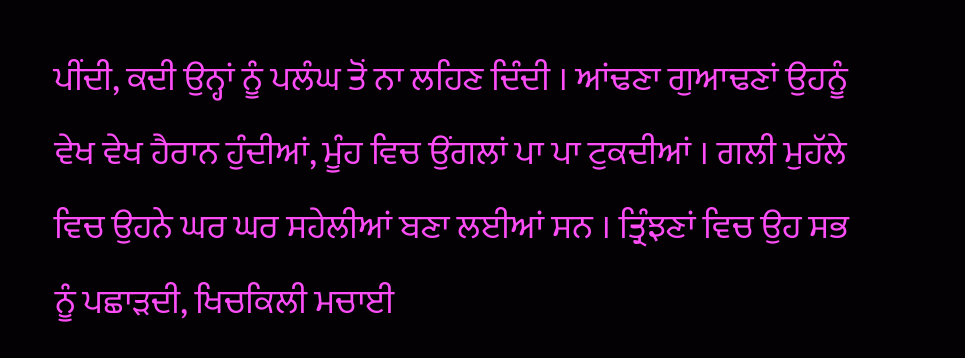ਪੀਂਦੀ, ਕਦੀ ਉਨ੍ਹਾਂ ਨੂੰ ਪਲੰਘ ਤੋਂ ਨਾ ਲਹਿਣ ਦਿੰਦੀ । ਆਂਢਣਾ ਗੁਆਢਣਾਂ ਉਹਨੂੰ ਵੇਖ ਵੇਖ ਹੈਰਾਨ ਹੁੰਦੀਆਂ, ਮੂੰਹ ਵਿਚ ਉਂਗਲਾਂ ਪਾ ਪਾ ਟੁਕਦੀਆਂ । ਗਲੀ ਮੁਹੱਲੇ ਵਿਚ ਉਹਨੇ ਘਰ ਘਰ ਸਹੇਲੀਆਂ ਬਣਾ ਲਈਆਂ ਸਨ । ਤ੍ਰਿੰਝਣਾਂ ਵਿਚ ਉਹ ਸਭ ਨੂੰ ਪਛਾੜਦੀ, ਖਿਚਕਿਲੀ ਮਚਾਈ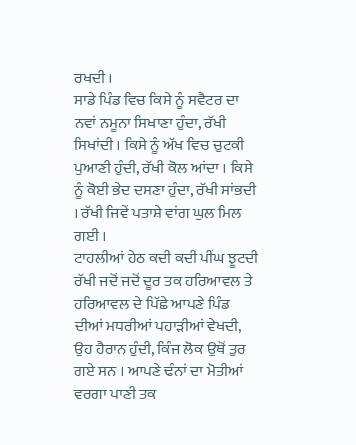ਰਖਦੀ ।
ਸਾਡੇ ਪਿੰਡ ਵਿਚ ਕਿਸੇ ਨੂੰ ਸਵੈਟਰ ਦਾ ਨਵਾਂ ਨਮੂਨਾ ਸਿਖਾਣਾ ਹੁੰਦਾ, ਰੱਖੀ ਸਿਖਾਂਦੀ । ਕਿਸੇ ਨੂੰ ਅੱਖ ਵਿਚ ਚੁਟਕੀ ਪੁਆਣੀ ਹੁੰਦੀ, ਰੱਖੀ ਕੋਲ ਆਂਦਾ । ਕਿਸੇ ਨੂੰ ਕੋਈ ਭੇਦ ਦਸਣਾ ਹੁੰਦਾ, ਰੱਖੀ ਸਾਂਭਦੀ । ਰੱਖੀ ਜਿਵੇਂ ਪਤਾਸ਼ੇ ਵਾਂਗ ਘੁਲ ਮਿਲ ਗਈ ।
ਟਾਹਲੀਆਂ ਹੇਠ ਕਦੀ ਕਦੀ ਪੀਂਘ ਝੂਟਦੀ ਰੱਖੀ ਜਦੋਂ ਜਦੋਂ ਦੂਰ ਤਕ ਹਰਿਆਵਲ ਤੇ ਹਰਿਆਵਲ ਦੇ ਪਿੱਛੇ ਆਪਣੇ ਪਿੰਡ ਦੀਆਂ ਮਧਰੀਆਂ ਪਹਾੜੀਆਂ ਵੇਖਦੀ, ਉਹ ਹੈਰਾਨ ਹੁੰਦੀ, ਕਿੰਜ ਲੋਕ ਉਥੋਂ ਤੁਰ ਗਏ ਸਨ । ਆਪਣੇ ਢੰਨਾਂ ਦਾ ਮੋਤੀਆਂ ਵਰਗਾ ਪਾਣੀ ਤਕ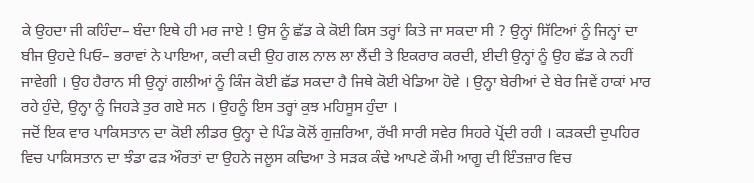ਕੇ ਉਹਦਾ ਜੀ ਕਹਿੰਦਾ– ਬੰਦਾ ਇਥੇ ਹੀ ਮਰ ਜਾਏ ! ਉਸ ਨੂੰ ਛੱਡ ਕੇ ਕੋਈ ਕਿਸ ਤਰ੍ਹਾਂ ਕਿਤੇ ਜਾ ਸਕਦਾ ਸੀ ? ਉਨ੍ਹਾਂ ਸਿੱਟਿਆਂ ਨੂੰ ਜਿਨ੍ਹਾਂ ਦਾ ਬੀਜ ਉਹਦੇ ਪਿਓ– ਭਰਾਵਾਂ ਨੇ ਪਾਇਆ, ਕਦੀ ਕਦੀ ਉਹ ਗਲ ਨਾਲ ਲਾ ਲੈਂਦੀ ਤੇ ਇਕਰਾਰ ਕਰਦੀ, ਈਦੀ ਉਨ੍ਹਾਂ ਨੂੰ ਉਹ ਛੱਡ ਕੇ ਨਹੀਂ ਜਾਵੇਗੀ । ਉਹ ਹੈਰਾਨ ਸੀ ਉਨ੍ਹਾਂ ਗਲੀਆਂ ਨੂੰ ਕਿੰਜ ਕੋਈ ਛੱਡ ਸਕਦਾ ਹੈ ਜਿਥੇ ਕੋਈ ਖੇਡਿਆ ਹੋਵੇ । ਉਨ੍ਹਾ ਬੇਰੀਆਂ ਦੇ ਬੇਰ ਜਿਵੇਂ ਹਾਕਾਂ ਮਾਰ ਰਹੇ ਹੁੰਦੇ, ਉਨ੍ਹਾ ਨੂੰ ਜਿਹੜੇ ਤੁਰ ਗਏ ਸਨ । ਉਹਨੂੰ ਇਸ ਤਰ੍ਹਾਂ ਕੁਝ ਮਹਿਸੂਸ ਹੁੰਦਾ ।
ਜਦੋਂ ਇਕ ਵਾਰ ਪਾਕਿਸਤਾਨ ਦਾ ਕੋਈ ਲੀਡਰ ਉਨ੍ਹਾ ਦੇ ਪਿੰਡ ਕੋਲੋਂ ਗੁਜ਼ਰਿਆ, ਰੱਖੀ ਸਾਰੀ ਸਵੇਰ ਸਿਹਰੇ ਪ੍ਰੋਂਦੀ ਰਹੀ । ਕੜਕਦੀ ਦੁਪਹਿਰ ਵਿਚ ਪਾਕਿਸਤਾਨ ਦਾ ਝੰਡਾ ਫੜ ਔਰਤਾਂ ਦਾ ਉਹਨੇ ਜਲੂਸ ਕਢਿਆ ਤੇ ਸੜਕ ਕੰਢੇ ਆਪਣੇ ਕੌਮੀ ਆਗੂ ਦੀ ਇੰਤਜ਼ਾਰ ਵਿਚ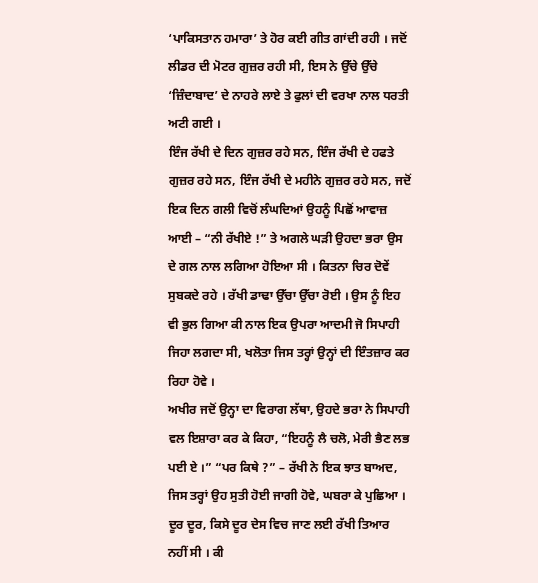‘ਪਾਕਿਸਤਾਨ ਹਮਾਰਾ’ ਤੇ ਹੋਰ ਕਈ ਗੀਤ ਗਾਂਦੀ ਰਹੀ । ਜਦੋਂ ਲੀਡਰ ਦੀ ਮੋਟਰ ਗੁਜ਼ਰ ਰਹੀ ਸੀ, ਇਸ ਨੇ ਉੱਚੇ ਉੱਚੇ ‘ਜ਼ਿੰਦਾਬਾਦ’ ਦੇ ਨਾਹਰੇ ਲਾਏ ਤੇ ਫੁਲਾਂ ਦੀ ਵਰਖਾ ਨਾਲ ਧਰਤੀ ਅਟੀ ਗਈ ।
ਇੰਜ ਰੱਖੀ ਦੇ ਦਿਨ ਗੁਜ਼ਰ ਰਹੇ ਸਨ, ਇੰਜ ਰੱਖੀ ਦੇ ਹਫਤੇ ਗੁਜ਼ਰ ਰਹੇ ਸਨ, ਇੰਜ ਰੱਖੀ ਦੇ ਮਹੀਨੇ ਗੁਜ਼ਰ ਰਹੇ ਸਨ, ਜਦੋਂ ਇਕ ਦਿਨ ਗਲੀ ਵਿਚੋਂ ਲੰਘਦਿਆਂ ਉਹਨੂੰ ਪਿਛੋਂ ਆਵਾਜ਼ ਆਈ – “ਨੀ ਰੱਖੀਏ !” ਤੇ ਅਗਲੇ ਘੜੀ ਉਹਦਾ ਭਰਾ ਉਸ ਦੇ ਗਲ ਨਾਲ ਲਗਿਆ ਹੋਇਆ ਸੀ । ਕਿਤਨਾ ਚਿਰ ਦੋਵੇਂ ਸੁਬਕਦੇ ਰਹੇ । ਰੱਖੀ ਡਾਢਾ ਉੱਚਾ ਉੱਚਾ ਰੋਈ । ਉਸ ਨੂੰ ਇਹ ਵੀ ਭੁਲ ਗਿਆ ਕੀ ਨਾਲ ਇਕ ਉਪਰਾ ਆਦਮੀ ਜੋ ਸਿਪਾਹੀ ਜਿਹਾ ਲਗਦਾ ਸੀ, ਖਲੋਤਾ ਜਿਸ ਤਰ੍ਹਾਂ ਉਨ੍ਹਾਂ ਦੀ ਇੰਤਜ਼ਾਰ ਕਰ ਰਿਹਾ ਹੋਵੇ ।
ਅਖੀਰ ਜਦੋਂ ਉਨ੍ਹਾ ਦਾ ਵਿਰਾਗ ਲੱਥਾ, ਉਹਦੇ ਭਰਾ ਨੇ ਸਿਪਾਹੀ ਵਲ ਇਸ਼ਾਰਾ ਕਰ ਕੇ ਕਿਹਾ, “ਇਹਨੂੰ ਲੈ ਚਲੋ, ਮੇਰੀ ਭੈਣ ਲਭ ਪਈ ਏ ।” “ਪਰ ਕਿਥੇ ?” – ਰੱਖੀ ਨੇ ਇਕ ਝਾਤ ਬਾਅਦ, ਜਿਸ ਤਰ੍ਹਾਂ ਉਹ ਸੁਤੀ ਹੋਈ ਜਾਗੀ ਹੋਵੇ, ਘਬਰਾ ਕੇ ਪੁਛਿਆ । ਦੂਰ ਦੂਰ, ਕਿਸੇ ਦੂਰ ਦੇਸ ਵਿਚ ਜਾਣ ਲਈ ਰੱਖੀ ਤਿਆਰ ਨਹੀਂ ਸੀ । ਕੀ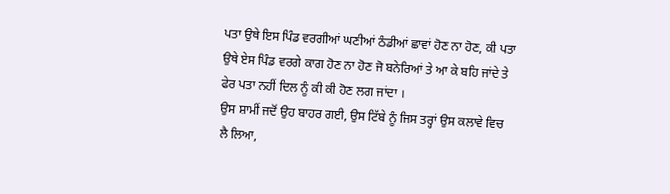ਪਤਾ ਉਥੇ ਇਸ ਪਿੰਡ ਵਰਗੀਆਂ ਘਣੀਆਂ ਠੰਡੀਆਂ ਛਾਵਾਂ ਹੋਣ ਨਾ ਹੋਣ, ਕੀ ਪਤਾ ਉਥੇ ਏਸ ਪਿੰਡ ਵਰਗੇ ਕਾਗ ਹੋਣ ਨਾ ਹੋਣ ਜੋ ਬਨੇਰਿਆਂ ਤੇ ਆ ਕੇ ਬਹਿ ਜਾਂਦੇ ਤੇ ਫੇਰ ਪਤਾ ਨਹੀਂ ਦਿਲ ਨੂੰ ਕੀ ਕੀ ਹੋਣ ਲਗ ਜਾਂਦਾ ।
ਉਸ ਸ਼ਾਮੀਂ ਜਦੋਂ ਉਹ ਬਾਹਰ ਗਈ, ਉਸ ਟਿੱਬੇ ਨੂੰ ਜਿਸ ਤਰ੍ਹਾਂ ਉਸ ਕਲਾਵੇ ਵਿਚ ਲੈ ਲਿਆ,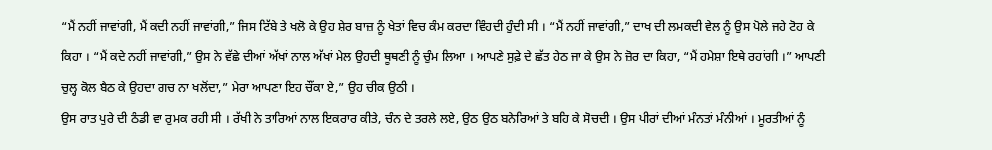“ਮੈਂ ਨਹੀਂ ਜਾਵਾਂਗੀ, ਮੈਂ ਕਦੀ ਨਹੀਂ ਜਾਵਾਂਗੀ,” ਜਿਸ ਟਿੱਬੇ ਤੇ ਖਲੋ ਕੇ ਉਹ ਸ਼ੇਰ ਬਾਜ਼ ਨੂੰ ਖੇਤਾਂ ਵਿਚ ਕੰਮ ਕਰਦਾ ਵਿੰਹਦੀ ਹੁੰਦੀ ਸੀ । “ਮੈਂ ਨਹੀਂ ਜਾਵਾਂਗੀ,” ਦਾਖ ਦੀ ਲਮਕਦੀ ਵੇਲ ਨੂੰ ਉਸ ਪੋਲੇ ਜਹੇ ਟੋਹ ਕੇ ਕਿਹਾ । “ਮੈਂ ਕਦੇ ਨਹੀਂ ਜਾਵਾਂਗੀ,” ਉਸ ਨੇ ਵੱਛੇ ਦੀਆਂ ਅੱਖਾਂ ਨਾਲ ਅੱਖਾਂ ਮੇਲ ਉਹਦੀ ਥੂਥਣੀ ਨੂੰ ਚੁੰਮ ਲਿਆ । ਆਪਣੇ ਸੁਫ਼ੇ ਦੇ ਛੱਤ ਹੇਠ ਜਾ ਕੇ ਉਸ ਨੇ ਜ਼ੋਰ ਦਾ ਕਿਹਾ, “ਮੈਂ ਹਮੇਸ਼ਾ ਇਥੇ ਰਹਾਂਗੀ ।” ਆਪਣੀ ਚੁਲ੍ਹ ਕੋਲ ਬੈਠ ਕੇ ਉਹਦਾ ਗਚ ਨਾ ਖਲੋਂਦਾ,” ਮੇਰਾ ਆਪਣਾ ਇਹ ਚੌਂਕਾ ਏ,” ਉਹ ਚੀਕ ਉਠੀ ।
ਉਸ ਰਾਤ ਪੁਰੇ ਦੀ ਠੰਡੀ ਵਾ ਰੁਮਕ ਰਹੀ ਸੀ । ਰੱਖੀ ਨੇ ਤਾਰਿਆਂ ਨਾਲ ਇਕਰਾਰ ਕੀਤੇ, ਚੰਨ ਦੇ ਤਰਲੇ ਲਏ, ਉਠ ਉਠ ਬਨੇਰਿਆਂ ਤੇ ਬਹਿ ਕੇ ਸੋਚਦੀ । ਉਸ ਪੀਰਾਂ ਦੀਆਂ ਮੰਨਤਾਂ ਮੰਨੀਆਂ । ਮੂਰਤੀਆਂ ਨੂੰ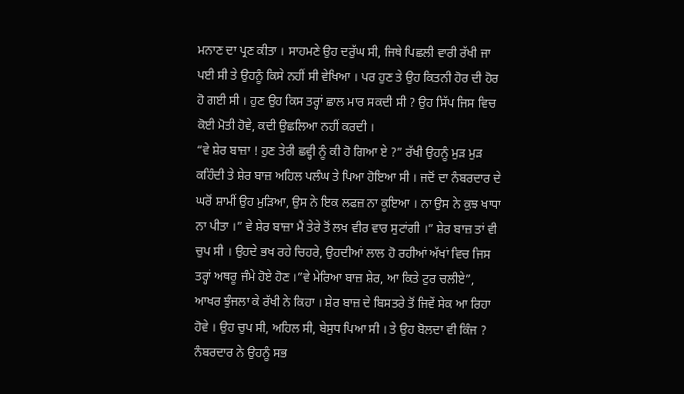ਮਨਾਣ ਦਾ ਪ੍ਰਣ ਕੀਤਾ । ਸਾਹਮਣੇ ਉਹ ਦਰੁੱਘ ਸੀ, ਜਿਥੇ ਪਿਛਲੀ ਵਾਰੀ ਰੱਖੀ ਜਾ ਪਈ ਸੀ ਤੇ ਉਹਨੂੰ ਕਿਸੇ ਨਹੀਂ ਸੀ ਵੇਖਿਆ । ਪਰ ਹੁਣ ਤੇ ਉਹ ਕਿਤਨੀ ਹੋਰ ਦੀ ਹੋਰ ਹੋ ਗਈ ਸੀ । ਹੁਣ ਉਹ ਕਿਸ ਤਰ੍ਹਾਂ ਛਾਲ ਮਾਰ ਸਕਦੀ ਸੀ ? ਉਹ ਸਿੱਪ ਜਿਸ ਵਿਚ ਕੋਈ ਮੋਤੀ ਹੋਵੇ, ਕਦੀ ਉਛਲਿਆ ਨਹੀਂ ਕਰਦੀ ।
“ਵੇ ਸ਼ੇਰ ਬਾਜ਼ਾ ! ਹੁਣ ਤੇਰੀ ਛਵ੍ਹੀ ਨੂੰ ਕੀ ਹੋ ਗਿਆ ਏ ?” ਰੱਖੀ ਉਹਨੂੰ ਮੁੜ ਮੁੜ ਕਹਿੰਦੀ ਤੇ ਸ਼ੇਰ ਬਾਜ਼ ਅਹਿਲ ਪਲੰਘ ਤੇ ਪਿਆ ਹੋਇਆ ਸੀ । ਜਦੋਂ ਦਾ ਨੰਬਰਦਾਰ ਦੇ ਘਰੋਂ ਸ਼ਾਮੀਂ ਉਹ ਮੁੜਿਆ, ਉਸ ਨੇ ਇਕ ਲਫਜ਼ ਨਾ ਕੂਇਆ । ਨਾ ਉਸ ਨੇ ਕੁਝ ਖਾਧਾ ਨਾ ਪੀਤਾ ।” ਵੇ ਸ਼ੇਰ ਬਾਜ਼ਾ ਮੈਂ ਤੇਰੇ ਤੋਂ ਲਖ ਵੀਰ ਵਾਰ ਸੁਟਾਂਗੀ ।” ਸ਼ੇਰ ਬਾਜ਼ ਤਾਂ ਵੀ ਚੁਪ ਸੀ । ਉਹਦੇ ਭਖ ਰਹੇ ਚਿਹਰੇ, ਉਹਦੀਆਂ ਲਾਲ ਹੋ ਰਹੀਆਂ ਅੱਖਾਂ ਵਿਚ ਜਿਸ ਤਰ੍ਹਾਂ ਅਥਰੂ ਜੰਮੇ ਹੋਏ ਹੋਣ ।”ਵੇ ਮੇਰਿਆ ਬਾਜ਼ ਸ਼ੇਰ, ਆ ਕਿਤੇ ਟੁਰ ਚਲੀਏ”, ਆਖਰ ਝੁੰਜਲਾ ਕੇ ਰੱਖੀ ਨੇ ਕਿਹਾ । ਸ਼ੇਰ ਬਾਜ਼ ਦੇ ਬਿਸਤਰੇ ਤੋਂ ਜਿਵੇਂ ਸੇਕ ਆ ਰਿਹਾ ਹੋਵੇ । ਉਹ ਚੁਪ ਸੀ, ਅਹਿਲ ਸੀ, ਬੇਸੁਧ ਪਿਆ ਸੀ । ਤੇ ਉਹ ਬੋਲਦਾ ਵੀ ਕਿੰਜ ? ਨੰਬਰਦਾਰ ਨੇ ਉਹਨੂੰ ਸਭ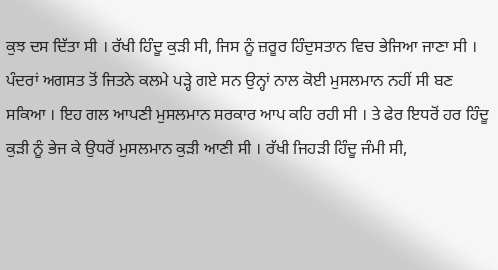ਕੁਝ ਦਸ ਦਿੱਤਾ ਸੀ । ਰੱਖੀ ਹਿੰਦੂ ਕੁੜੀ ਸੀ, ਜਿਸ ਨੂੰ ਜ਼ਰੂਰ ਹਿੰਦੁਸਤਾਨ ਵਿਚ ਭੇਜਿਆ ਜਾਣਾ ਸੀ । ਪੰਦਰਾਂ ਅਗਸਤ ਤੋਂ ਜਿਤਨੇ ਕਲਮੇ ਪੜ੍ਹੇ ਗਏ ਸਨ ਉਨ੍ਹਾਂ ਨਾਲ ਕੋਈ ਮੁਸਲਮਾਨ ਨਹੀਂ ਸੀ ਬਣ ਸਕਿਆ । ਇਹ ਗਲ ਆਪਣੀ ਮੁਸਲਮਾਨ ਸਰਕਾਰ ਆਪ ਕਹਿ ਰਹੀ ਸੀ । ਤੇ ਫੇਰ ਇਧਰੋਂ ਹਰ ਹਿੰਦੂ ਕੁੜੀ ਨੂੰ ਭੇਜ ਕੇ ਉਧਰੋਂ ਮੁਸਲਮਾਨ ਕੁੜੀ ਆਣੀ ਸੀ । ਰੱਖੀ ਜਿਹੜੀ ਹਿੰਦੂ ਜੰਮੀ ਸੀ,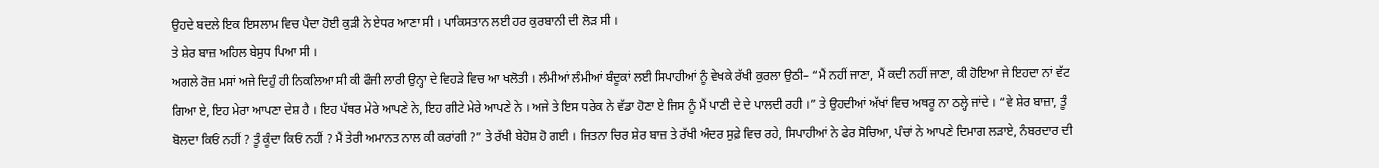ਉਹਦੇ ਬਦਲੇ ਇਕ ਇਸਲਾਮ ਵਿਚ ਪੈਦਾ ਹੋਈ ਕੁੜੀ ਨੇ ਏਧਰ ਆਣਾ ਸੀ । ਪਾਕਿਸਤਾਨ ਲਈ ਹਰ ਕੁਰਬਾਨੀ ਦੀ ਲੋੜ ਸੀ ।
ਤੇ ਸ਼ੇਰ ਬਾਜ਼ ਅਹਿਲ ਬੇਸੁਧ ਪਿਆ ਸੀ ।
ਅਗਲੇ ਰੋਜ਼ ਮਸਾਂ ਅਜੇ ਦਿਹੁੰ ਹੀ ਨਿਕਲਿਆ ਸੀ ਕੀ ਫੌਜੀ ਲਾਰੀ ਉਨ੍ਹਾ ਦੇ ਵਿਹੜੇ ਵਿਚ ਆ ਖਲੋਤੀ । ਲੰਮੀਆਂ ਲੰਮੀਆਂ ਬੰਦੂਕਾਂ ਲਈ ਸਿਪਾਹੀਆਂ ਨੂੰ ਵੇਖਕੇ ਰੱਖੀ ਕੁਰਲਾ ਉਠੀ– “ਮੈਂ ਨਹੀਂ ਜਾਣਾ, ਮੈਂ ਕਦੀ ਨਹੀਂ ਜਾਣਾ, ਕੀ ਹੋਇਆ ਜੇ ਇਹਦਾ ਨਾਂ ਵੱਟ ਗਿਆ ਏ, ਇਹ ਮੇਰਾ ਆਪਣਾ ਦੇਸ਼ ਹੈ । ਇਹ ਪੱਥਰ ਮੇਰੇ ਆਪਣੇ ਨੇ, ਇਹ ਗੀਟੇ ਮੇਰੇ ਆਪਣੇ ਨੇ । ਅਜੇ ਤੇ ਇਸ ਧਰੇਕ ਨੇ ਵੱਡਾ ਹੋਣਾ ਏ ਜਿਸ ਨੂੰ ਮੈਂ ਪਾਣੀ ਦੇ ਦੇ ਪਾਲਦੀ ਰਹੀ ।” ਤੇ ਉਹਦੀਆਂ ਅੱਖਾਂ ਵਿਚ ਅਥਰੂ ਨਾ ਠਲ੍ਹੇ ਜਾਂਦੇ । “ਵੇ ਸ਼ੇਰ ਬਾਜ਼ਾ, ਤੂੰ ਬੋਲਦਾ ਕਿਓਂ ਨਹੀਂ ? ਤੂੰ ਕੂੰਦਾ ਕਿਓਂ ਨਹੀਂ ? ਮੈਂ ਤੇਰੀ ਅਮਾਨਤ ਨਾਲ ਕੀ ਕਰਾਂਗੀ ?” ਤੇ ਰੱਖੀ ਬੇਹੋਸ਼ ਹੋ ਗਈ । ਜਿਤਨਾ ਚਿਰ ਸ਼ੇਰ ਬਾਜ਼ ਤੇ ਰੱਖੀ ਅੰਦਰ ਸੁਫ਼ੇ ਵਿਚ ਰਹੇ, ਸਿਪਾਹੀਆਂ ਨੇ ਫੇਰ ਸੋਚਿਆ, ਪੰਚਾਂ ਨੇ ਆਪਣੇ ਦਿਮਾਗ ਲੜਾਏ, ਨੰਬਰਦਾਰ ਦੀ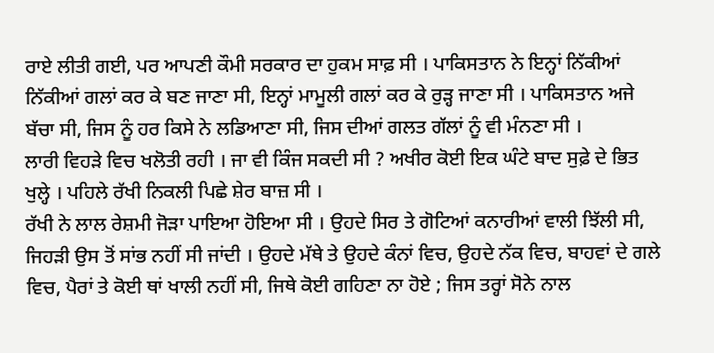ਰਾਏ ਲੀਤੀ ਗਈ, ਪਰ ਆਪਣੀ ਕੌਮੀ ਸਰਕਾਰ ਦਾ ਹੁਕਮ ਸਾਫ਼ ਸੀ । ਪਾਕਿਸਤਾਨ ਨੇ ਇਨ੍ਹਾਂ ਨਿੱਕੀਆਂ ਨਿੱਕੀਆਂ ਗਲਾਂ ਕਰ ਕੇ ਬਣ ਜਾਣਾ ਸੀ, ਇਨ੍ਹਾਂ ਮਾਮੂਲੀ ਗਲਾਂ ਕਰ ਕੇ ਰੁੜ੍ਹ ਜਾਣਾ ਸੀ । ਪਾਕਿਸਤਾਨ ਅਜੇ ਬੱਚਾ ਸੀ, ਜਿਸ ਨੂੰ ਹਰ ਕਿਸੇ ਨੇ ਲਡਿਆਣਾ ਸੀ, ਜਿਸ ਦੀਆਂ ਗਲਤ ਗੱਲਾਂ ਨੂੰ ਵੀ ਮੰਨਣਾ ਸੀ ।
ਲਾਰੀ ਵਿਹੜੇ ਵਿਚ ਖਲੋਤੀ ਰਹੀ । ਜਾ ਵੀ ਕਿੰਜ ਸਕਦੀ ਸੀ ? ਅਖੀਰ ਕੋਈ ਇਕ ਘੰਟੇ ਬਾਦ ਸੁਫ਼ੇ ਦੇ ਭਿਤ ਖੁਲ੍ਹੇ । ਪਹਿਲੇ ਰੱਖੀ ਨਿਕਲੀ ਪਿਛੇ ਸ਼ੇਰ ਬਾਜ਼ ਸੀ ।
ਰੱਖੀ ਨੇ ਲਾਲ ਰੇਸ਼ਮੀ ਜੋੜਾ ਪਾਇਆ ਹੋਇਆ ਸੀ । ਉਹਦੇ ਸਿਰ ਤੇ ਗੋਟਿਆਂ ਕਨਾਰੀਆਂ ਵਾਲੀ ਝਿੱਲੀ ਸੀ, ਜਿਹੜੀ ਉਸ ਤੋਂ ਸਾਂਭ ਨਹੀਂ ਸੀ ਜਾਂਦੀ । ਉਹਦੇ ਮੱਥੇ ਤੇ ਉਹਦੇ ਕੰਨਾਂ ਵਿਚ, ਉਹਦੇ ਨੱਕ ਵਿਚ, ਬਾਹਵਾਂ ਦੇ ਗਲੇ ਵਿਚ, ਪੈਰਾਂ ਤੇ ਕੋਈ ਥਾਂ ਖਾਲੀ ਨਹੀਂ ਸੀ, ਜਿਥੇ ਕੋਈ ਗਹਿਣਾ ਨਾ ਹੋਏ ; ਜਿਸ ਤਰ੍ਹਾਂ ਸੋਨੇ ਨਾਲ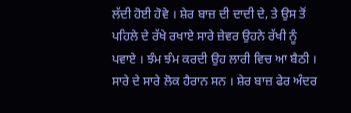ਲੱਦੀ ਹੋਈ ਹੋਵੇ । ਸ਼ੇਰ ਬਾਜ਼ ਦੀ ਦਾਦੀ ਦੇ, ਤੇ ਉਸ ਤੋਂ ਪਹਿਲੇ ਦੇ ਰੱਖੇ ਰਖਾਏ ਸਾਰੇ ਜ਼ੇਵਰ ਉਹਨੇ ਰੱਖੀ ਨੂੰ ਪਵਾਏ । ਝੰਮ ਝੰਮ ਕਰਦੀ ਉਹ ਲਾਰੀ ਵਿਚ ਆ ਬੈਠੀ । ਸਾਰੇ ਦੇ ਸਾਰੇ ਲੋਕ ਹੈਰਾਨ ਸਨ । ਸ਼ੇਰ ਬਾਜ਼ ਫੇਰ ਅੰਦਰ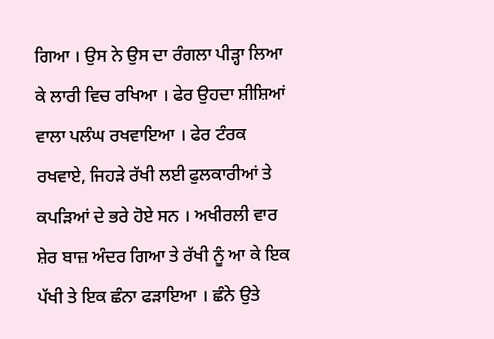ਗਿਆ । ਉਸ ਨੇ ਉਸ ਦਾ ਰੰਗਲਾ ਪੀੜ੍ਹਾ ਲਿਆ ਕੇ ਲਾਰੀ ਵਿਚ ਰਖਿਆ । ਫੇਰ ਉਹਦਾ ਸ਼ੀਸ਼ਿਆਂ ਵਾਲਾ ਪਲੰਘ ਰਖਵਾਇਆ । ਫੇਰ ਟੰਰਕ ਰਖਵਾਏ, ਜਿਹੜੇ ਰੱਖੀ ਲਈ ਫੁਲਕਾਰੀਆਂ ਤੇ ਕਪੜਿਆਂ ਦੇ ਭਰੇ ਹੋਏ ਸਨ । ਅਖੀਰਲੀ ਵਾਰ ਸ਼ੇਰ ਬਾਜ਼ ਅੰਦਰ ਗਿਆ ਤੇ ਰੱਖੀ ਨੂੰ ਆ ਕੇ ਇਕ ਪੱਖੀ ਤੇ ਇਕ ਛੰਨਾ ਫੜਾਇਆ । ਛੰਨੇ ਉਤੇ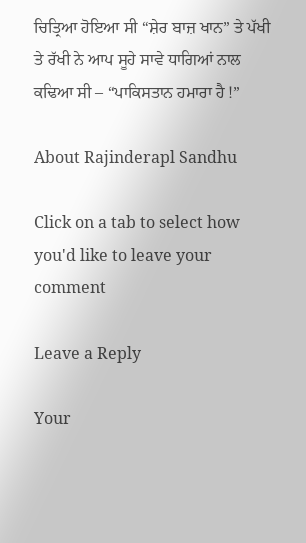ਚਿਤ੍ਰਿਆ ਹੋਇਆ ਸੀ “ਸ਼ੇਰ ਬਾਜ਼ ਖਾਨ” ਤੇ ਪੱਖੀ ਤੇ ਰੱਖੀ ਨੇ ਆਪ ਸੂਹੇ ਸਾਵੇ ਧਾਗਿਆਂ ਨਾਲ ਕਢਿਆ ਸੀ – “ਪਾਕਿਸਤਾਨ ਹਮਾਰਾ ਹੈ !”

About Rajinderapl Sandhu

Click on a tab to select how you'd like to leave your comment

Leave a Reply

Your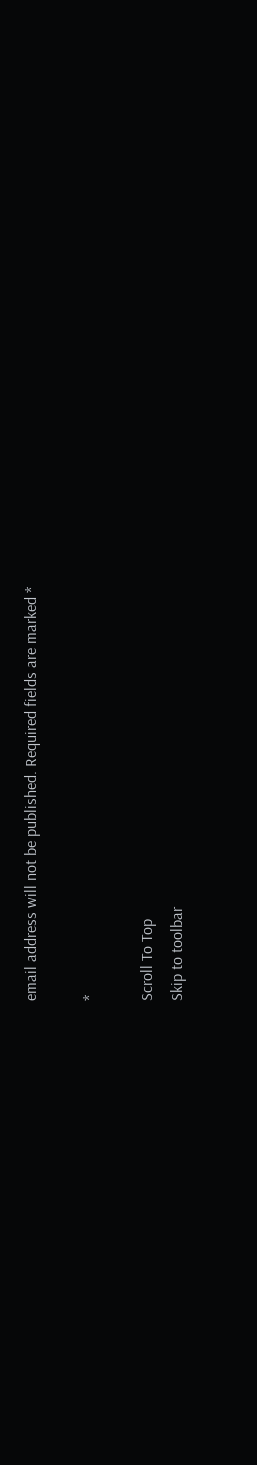email address will not be published. Required fields are marked *

*

Scroll To Top
Skip to toolbar